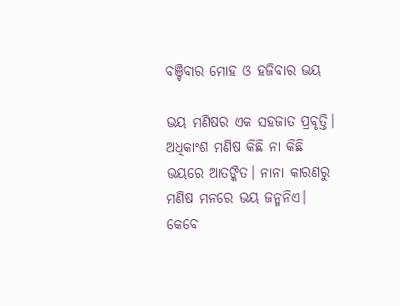ବଞ୍ଚିବାର ମୋହ ଓ ହଜିବାର ଭୟ

ଭୟ ମଣିଷର ଏକ ସହଜାତ ପ୍ରବୃତ୍ତି। ଅଧିକାଂଶ ମଣିଷ କିଛି ନା କିଛି ଭୟରେ ଆତଙ୍କିତ। ନାନା କାରଣରୁ ମଣିଷ ମନରେ ଭୟ ଜନ୍ମନିଏ। କେବେ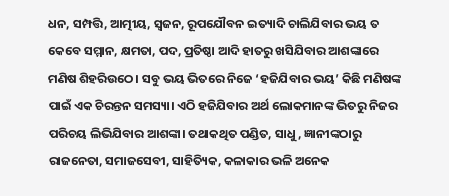ଧନ, ସମ୍ପତ୍ତି, ଆତ୍ମୀୟ, ସ୍ୱଜନ, ରୂପଯୌବନ ଇତ୍ୟାଦି ଚାଲିଯିବାର ଭୟ ତ କେବେ ସମ୍ମାନ, କ୍ଷମତା, ପଦ, ପ୍ରତିଷ୍ଠା ଆଦି ହାତରୁ ଖସିଯିବାର ଆଶଙ୍କାରେ ମଣିଷ ଶିହରିଉଠେ। ସବୁ ଭୟ ଭିତରେ ନିଜେ ‘ହଜିଯିବାର ଭୟ’ କିଛି ମଣିଷଙ୍କ ପାଇଁ ଏକ ଚିରନ୍ତନ ସମସ୍ୟା। ଏଠି ହଜିଯିବାର ଅର୍ଥ ଲୋକମାନଙ୍କ ଭିତରୁ ନିଜର ପରିଚୟ ଲିଭିଯିବାର ଆଶଙ୍କା। ତଥାକଥିତ ପଣ୍ଡିତ, ସାଧୁ, ଜ୍ଞାନୀଙ୍କଠାରୁ ରାଜନେତା, ସମାଜସେବୀ, ସାହିତ୍ୟିକ, କଳାକାର ଭଳି ଅନେକ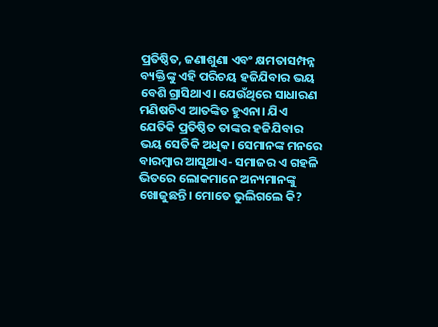ପ୍ରତିଷ୍ଠିତ, ଜଣାଶୁଣା ଏବଂ କ୍ଷମତାସମ୍ପନ୍ନ ବ୍ୟକ୍ତିଙ୍କୁ ଏହି ପରିଚୟ ହଜିଯିବାର ଭୟ ବେଶି ଗ୍ରାସିଥାଏ। ଯେଉଁଥିରେ ସାଧାରଣ ମଣିଷଟିଏ ଆତଙ୍କିତ ହୁଏନା। ଯିଏ ଯେତିକି ପ୍ରତିଷ୍ଠିତ ତାଙ୍କର ହଜିଯିବାର ଭୟ ସେତିକି ଅଧିକ। ସେମାନଙ୍କ ମନରେ ବାରମ୍ବାର ଆସୁଥାଏ- ସମାଜର ଏ ଗହଳି ଭିତରେ ଲୋକମାନେ ଅନ୍ୟମାନଙ୍କୁ ଖୋଜୁଛନ୍ତି। ମୋତେ ଭୁଲିଗଲେ କି?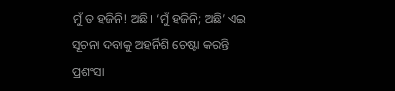ମୁଁ ତ ହଜିନି! ଅଛି। ‘ମୁଁ ହଜିନି; ଅଛି’ ଏଇ ସୂଚନା ଦବାକୁ ଅହର୍ନିଶି ଚେଷ୍ଟା କରନ୍ତି ପ୍ରଶଂସା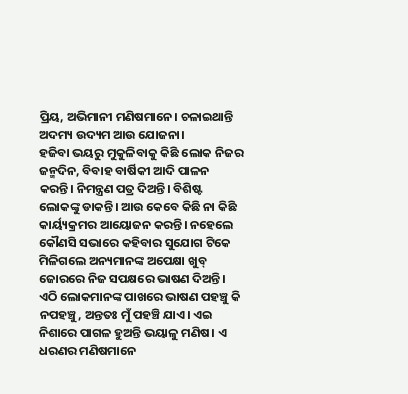ପ୍ରିୟ, ଅଭିମାନୀ ମଣିଷମାନେ। ଚଳାଇଥାନ୍ତି ଅଦମ୍ୟ ଉଦ୍ୟମ ଆଉ ଯୋଜନା।
ହଜିବା ଭୟରୁ ମୁକୁଳିବାକୁ କିଛି ଲୋକ ନିଜର ଜନ୍ମଦିନ, ବିବାହ ବାର୍ଷିକୀ ଆଦି ପାଳନ କରନ୍ତି। ନିମନ୍ତ୍ରଣ ପତ୍ର ଦିଅନ୍ତି। ବିଶିଷ୍ଟ ଲୋକଙ୍କୁ ଡାକନ୍ତି। ଆଉ କେବେ କିଛି ନା କିଛି କାର୍ୟ୍ୟକ୍ରମର ଆୟୋଜନ କରନ୍ତି। ନହେଲେ କୌଣସି ସଭାରେ କହିବାର ସୁଯୋଗ ଟିକେ ମିଳିଗଲେ ଅନ୍ୟମାନଙ୍କ ଅପେକ୍ଷା ଖୁବ୍ ଜୋରରେ ନିଜ ସପକ୍ଷରେ ଭାଷଣ ଦିଅନ୍ତି। ଏଠି ଲୋକମାନଙ୍କ ପାଖରେ ଭାଷଣ ପହଞ୍ଚୁ କି ନପହଞ୍ଚୁ, ଅନ୍ତତଃ ମୁଁ ପହଞ୍ଚି ଯାଏ। ଏଇ ନିଶାରେ ପାଗଳ ହୁଅନ୍ତି ଭୟାଳୁ ମଣିଷ। ଏ ଧରଣର ମଣିଷମାନେ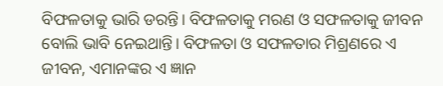ବିଫଳତାକୁ ଭାରି ଡରନ୍ତି। ବିଫଳତାକୁ ମରଣ ଓ ସଫଳତାକୁ ଜୀବନ ବୋଲି ଭାବି ନେଇଥାନ୍ତି। ବିଫଳତା ଓ ସଫଳତାର ମିଶ୍ରଣରେ ଏ ଜୀବନ, ଏମାନଙ୍କର ଏ ଜ୍ଞାନ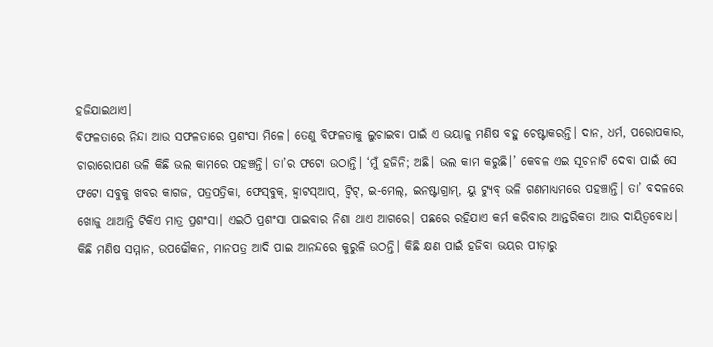ହଜିଯାଇଥାଏ।
ବିଫଳତାରେ ନିନ୍ଦା ଆଉ ସଫଳତାରେ ପ୍ରଶଂସା ମିଳେ। ତେଣୁ ବିଫଳତାକୁ ଲୁଚାଇବା ପାଇଁ ଏ ଭୟାଳୁ ମଣିଷ ବହୁ ଚେଷ୍ଟାକରନ୍ତି। ଦାନ, ଧର୍ମ, ପରୋପକାର, ଚାରାରୋପଣ ଭଳି କିଛି ଭଲ କାମରେ ପହଞ୍ଚନ୍ତି। ତା’ର ଫଟୋ ଉଠାନ୍ତି। ‘ମୁଁ ହଜିନି; ଅଛି। ଭଲ କାମ କରୁଛି।’ କେବଳ ଏଇ ସୂଚନାଟି ଦେବା ପାଇଁ ସେ ଫଟୋ ସବୁକୁ ଖବର କାଗଜ, ପତ୍ରପତ୍ରିକା, ଫେସ୍‌ବୁକ୍‌, ହ୍ୱାଟସ୍‌ଆପ୍, ଟ୍ୱିଟ୍, ଇ-ମେଲ୍, ଇନଷ୍ଟାଗ୍ରାମ୍, ୟୁ ଟ୍ୟୁବ୍ ଭଳି ଗଣମାଧ୍ୟମରେ ପହଞ୍ଚାନ୍ତି। ତା’ ବଦଳରେ ଖୋଜୁ ଥାଆନ୍ତି ଟିକିଏ ମାତ୍ର ପ୍ରଶଂସା। ଏଇଠି ପ୍ରଶଂସା ପାଇବାର ନିଶା ଥାଏ ଆଗରେ। ପଛରେ ରହିଯାଏ କର୍ମ କରିବାର ଆନ୍ତରିକତା ଆଉ ଦାୟିତ୍ୱବୋଧ। କିଛି ମଣିଷ ସମ୍ମାନ, ଉପଢୌକନ, ମାନପତ୍ର ଆଦି ପାଇ ଆନନ୍ଦରେ କୁରୁଳି ଉଠନ୍ତି। କିଛି କ୍ଷଣ ପାଇଁ ହଜିବା ଭୟର ପୀଡ଼ାରୁ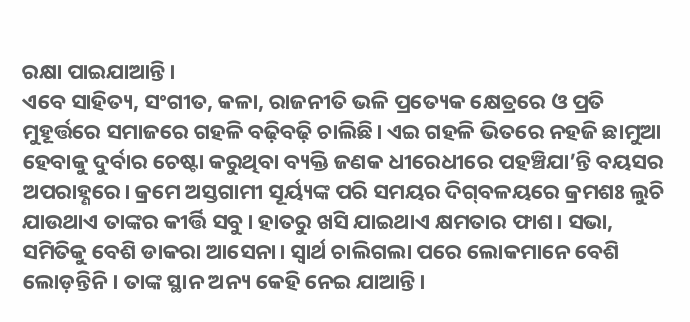ରକ୍ଷା ପାଇଯାଆନ୍ତି।
ଏବେ ସାହିତ୍ୟ, ସଂଗୀତ, କଳା, ରାଜନୀତି ଭଳି ପ୍ରତ୍ୟେକ କ୍ଷେତ୍ରରେ ଓ ପ୍ରତି ମୁହୂର୍ତ୍ତରେ ସମାଜରେ ଗହଳି ବଢ଼ିବଢ଼ି ଚାଲିଛି। ଏଇ ଗହଳି ଭିତରେ ନହଜି ଛାମୁଆ ହେବାକୁ ଦୁର୍ବାର ଚେଷ୍ଟା କରୁଥିବା ବ୍ୟକ୍ତି ଜଣକ ଧୀରେଧୀରେ ପହଞ୍ଚିଯା’ନ୍ତି ବୟସର ଅପରାହ୍ଣରେ। କ୍ରମେ ଅସ୍ତଗାମୀ ସୂର୍ୟ୍ୟଙ୍କ ପରି ସମୟର ଦିଗ୍‌ବଳୟରେ କ୍ରମଶଃ ଲୁଚି ଯାଉଥାଏ ତାଙ୍କର କୀର୍ତ୍ତି ସବୁ। ହାତରୁ ଖସି ଯାଇଥାଏ କ୍ଷମତାର ଫାଶ। ସଭା, ସମିତିକୁ ବେଶି ଡାକରା ଆସେନା। ସ୍ୱାର୍ଥ ଚାଲିଗଲା ପରେ ଲୋକମାନେ ବେଶି ଲୋଡ଼ନ୍ତିନି। ତାଙ୍କ ସ୍ଥାନ ଅନ୍ୟ କେହି ନେଇ ଯାଆନ୍ତି।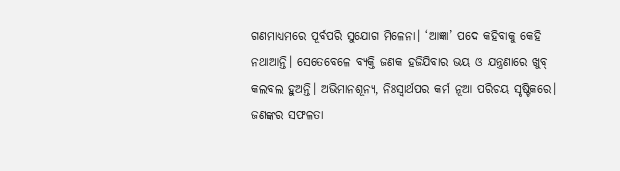ଗଣମାଧ୍ୟମରେ ପୂର୍ବପରି ସୁଯୋଗ ମିଳେନା। ‘ଆଜ୍ଞା’ ପଦେ କହିବାକୁ କେହି ନଥାଆନ୍ତି। ସେତେବେଳେ ବ୍ୟକ୍ତି ଜଣକ ହଜିଯିବାର ଭୟ ଓ ଯନ୍ତ୍ରଣାରେ ଖୁବ୍ କଲବଲ ହୁଅନ୍ତି। ଅଭିମାନଶୂନ୍ୟ, ନିଃସ୍ୱାର୍ଥପର କର୍ମ ନୂଆ ପରିଚୟ ସୃଷ୍ଟିକରେ। ଜଣଙ୍କର ସଫଳତା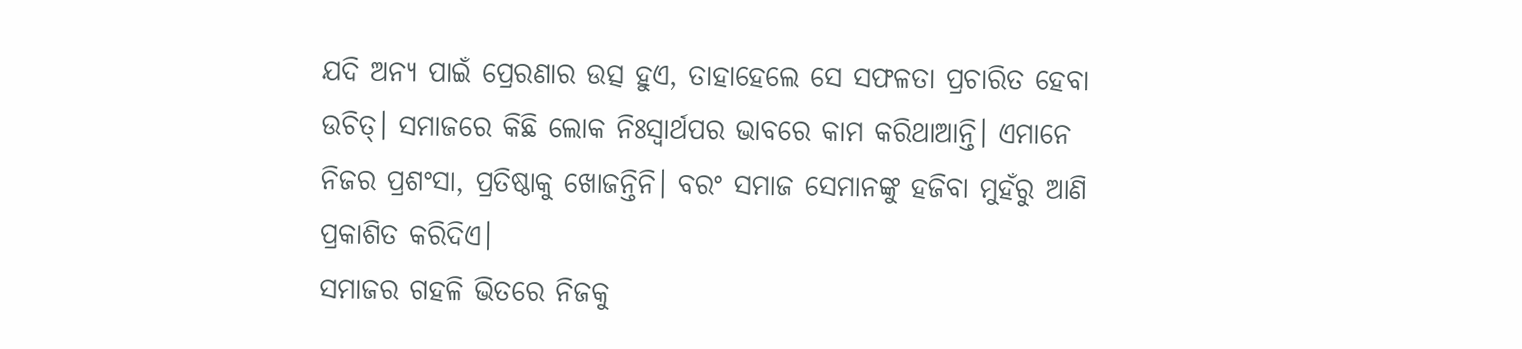ଯଦି ଅନ୍ୟ ପାଇଁ ପ୍ରେରଣାର ଉତ୍ସ ହୁଏ, ତାହାହେଲେ ସେ ସଫଳତା ପ୍ରଚାରିତ ହେବା ଉଚିତ୍। ସମାଜରେ କିଛି ଲୋକ ନିଃସ୍ୱାର୍ଥପର ଭାବରେ କାମ କରିଥାଆନ୍ତି। ଏମାନେ ନିଜର ପ୍ରଶଂସା, ପ୍ରତିଷ୍ଠାକୁ ଖୋଜନ୍ତିନି। ବରଂ ସମାଜ ସେମାନଙ୍କୁ ହଜିବା ମୁହଁରୁ ଆଣି ପ୍ରକାଶିତ କରିଦିଏ।
ସମାଜର ଗହଳି ଭିତରେ ନିଜକୁ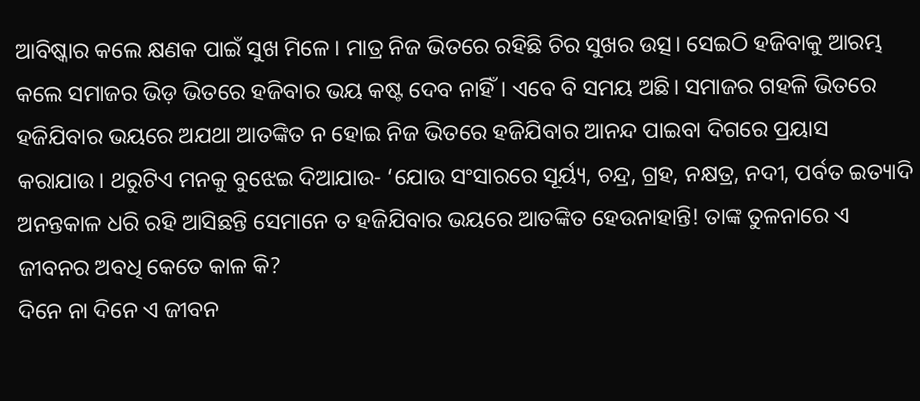ଆବିଷ୍କାର କଲେ କ୍ଷଣକ ପାଇଁ ସୁଖ ମିଳେ। ମାତ୍ର ନିଜ ଭିତରେ ରହିଛି ଚିର ସୁଖର ଉତ୍ସ। ସେଇଠି ହଜିବାକୁ ଆରମ୍ଭ କଲେ ସମାଜର ଭିଡ଼ ଭିତରେ ହଜିବାର ଭୟ କଷ୍ଟ ଦେବ ନାହିଁ। ଏବେ ବି ସମୟ ଅଛି। ସମାଜର ଗହଳି ଭିତରେ ହଜିଯିବାର ଭୟରେ ଅଯଥା ଆତଙ୍କିତ ନ ହୋଇ ନିଜ ଭିତରେ ହଜିଯିବାର ଆନନ୍ଦ ପାଇବା ଦିଗରେ ପ୍ରୟାସ କରାଯାଉ। ଥରୁଟିଏ ମନକୁ ବୁଝେଇ ଦିଆଯାଉ- ‘ଯୋଉ ସଂସାରରେ ସୂର୍ୟ୍ୟ, ଚନ୍ଦ୍ର, ଗ୍ରହ, ନକ୍ଷତ୍ର, ନଦୀ, ପର୍ବତ ଇତ୍ୟାଦି ଅନନ୍ତକାଳ ଧରି ରହି ଆସିଛନ୍ତି ସେମାନେ ତ ହଜିଯିବାର ଭୟରେ ଆତଙ୍କିତ ହେଉନାହାନ୍ତି! ତାଙ୍କ ତୁଳନାରେ ଏ ଜୀବନର ଅବଧି କେତେ କାଳ କି?
ଦିନେ ନା ଦିନେ ଏ ଜୀବନ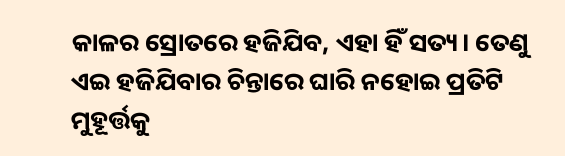କାଳର ସ୍ରୋତରେ ହଜିଯିବ, ଏହା ହିଁ ସତ୍ୟ। ତେଣୁ ଏଇ ହଜିଯିବାର ଚିନ୍ତାରେ ଘାରି ନହୋଇ ପ୍ରତିଟି ମୁହୂର୍ତ୍ତକୁ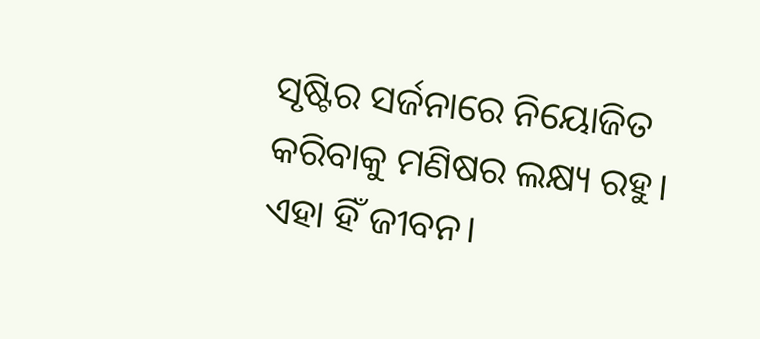ସୃଷ୍ଟିର ସର୍ଜନାରେ ନିୟୋଜିତ କରିବାକୁ ମଣିଷର ଲକ୍ଷ୍ୟ ରହୁ। ଏହା ହିଁ ଜୀବନ।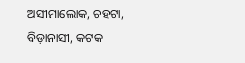ଅସୀମାଲୋକ, ଚହଟା, ବିଡ଼ାନାସୀ, କଟକ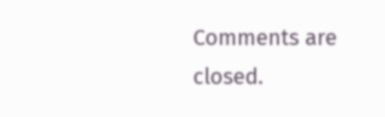Comments are closed.